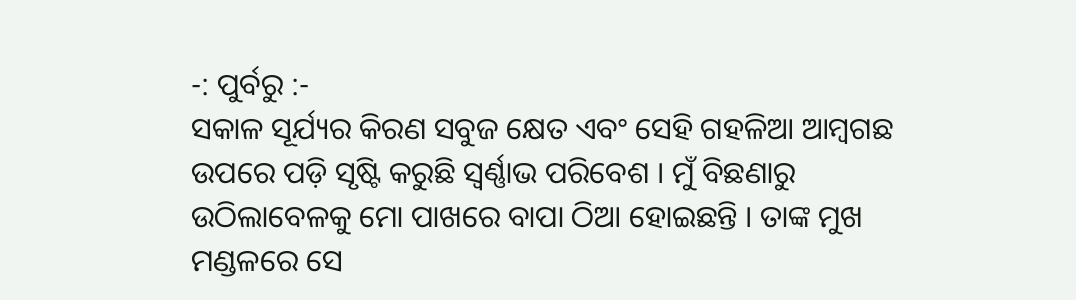-: ପୁର୍ବରୁ :-
ସକାଳ ସୂର୍ଯ୍ୟର କିରଣ ସବୁଜ କ୍ଷେତ ଏବଂ ସେହି ଗହଳିଆ ଆମ୍ୱଗଛ ଉପରେ ପଡ଼ି ସୃଷ୍ଟି କରୁଛି ସ୍ୱର୍ଣ୍ଣାଭ ପରିବେଶ । ମୁଁ ବିଛଣାରୁ ଉଠିଲାବେଳକୁ ମୋ ପାଖରେ ବାପା ଠିଆ ହୋଇଛନ୍ତି । ତାଙ୍କ ମୁଖ ମଣ୍ଡଳରେ ସେ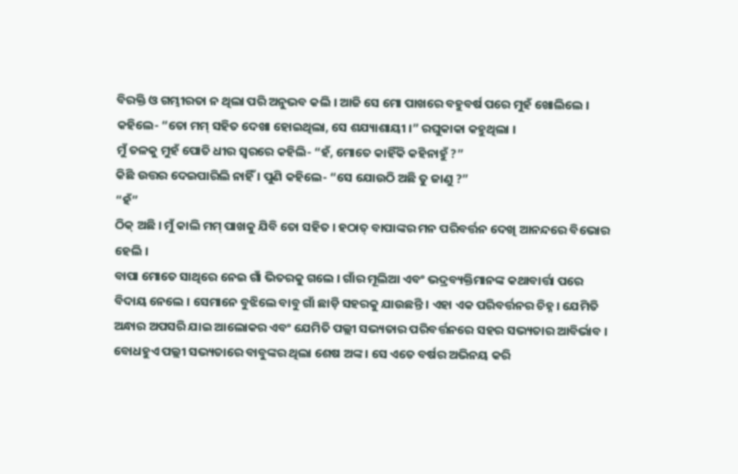ବିରକ୍ତି ଓ ଗମ୍ଭୀରତା ନ ଥିଲା ପରି ଅନୁଭବ କଲି । ଆଜି ସେ ମୋ ପାଖରେ ବହୁବର୍ଷ ପରେ ମୁହଁ ଖୋଲିଲେ । କହିଲେ- “ତୋ ମମ୍ ସହିତ ଦେଖା ହୋଇଥିଲା, ସେ ଶଯ୍ୟାଶାୟୀ ।” ରଘୁକାକା କହୁଥିଲା ।
ମୁଁ ତଳକୁ ମୁହଁ ପୋତି ଧୀର ସ୍ୱରରେ କହିଲି- “ହଁ, ମୋତେ କାହିଁକି କହିନାହୁଁ ?”
କିଛି ଉତ୍ତର ଦେଇପାରିଲି ନାହିଁ । ପୁଣି କହିଲେ- “ସେ ଯୋଉଠି ଅଛି ତୁ ଜାଣୁ ?”
“ହଁ”
ଠିକ୍ ଅଛି । ମୁଁ କାଲି ମମ୍ ପାଖକୁ ଯିବି ତୋ ସହିତ । ହଠାତ୍ ବାପାଙ୍କର ମନ ପରିବର୍ତ୍ତନ ଦେଖି ଆନନ୍ଦରେ ବିଭୋର ହେଲି ।
ବାପା ମୋତେ ସାଥିରେ ନେଇ ଗାଁ ଭିତରକୁ ଗଲେ । ଗାଁର ମୂଲିଆ ଏବଂ ଭଦ୍ରବ୍ୟକ୍ତିମାନଙ୍କ କଥାବାର୍ତ୍ତା ପରେ ବିଦାୟ ନେଲେ । ସେମାନେ ବୁଝିଲେ ବାବୁ ଗାଁ ଛାଡ଼ି ସହରକୁ ଯାଉଛନ୍ତି । ଏହା ଏକ ପରିବର୍ତ୍ତନର ଚିହ୍ନ । ଯେମିତି ଅନ୍ଧାର ଅପସରି ଯାଇ ଆଲୋକର ଏବଂ ଯେମିତି ପଲ୍ଲୀ ସଭ୍ୟତାର ପରିବର୍ତ୍ତନରେ ସହର ସଭ୍ୟତାର ଆବିର୍ଭାବ । ବୋଧହୁଏ ପଲ୍ଲୀ ସଭ୍ୟତାରେ ବାବୁଙ୍କର ଥିଲା ଶେଷ ଅଙ୍କ । ସେ ଏତେ ବର୍ଷର ଅଭିନୟ କରି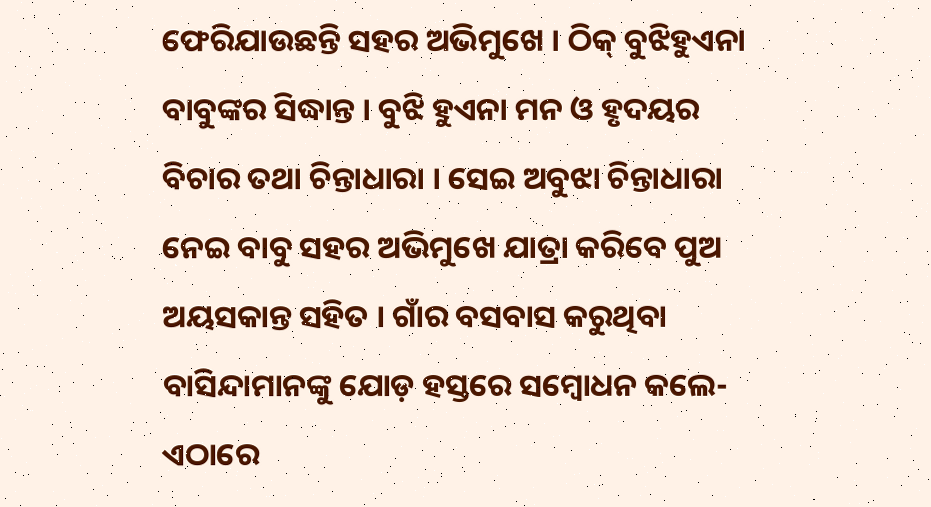ଫେରିଯାଉଛନ୍ତି ସହର ଅଭିମୁଖେ । ଠିକ୍ ବୁଝିହୁଏନା ବାବୁଙ୍କର ସିଦ୍ଧାନ୍ତ । ବୁଝି ହୁଏନା ମନ ଓ ହୃଦୟର ବିଚାର ତଥା ଚିନ୍ତାଧାରା । ସେଇ ଅବୁଝା ଚିନ୍ତାଧାରା ନେଇ ବାବୁ ସହର ଅଭିମୁଖେ ଯାତ୍ରା କରିବେ ପୁଅ ଅୟସକାନ୍ତ ସହିତ । ଗାଁର ବସବାସ କରୁଥିବା ବାସିନ୍ଦାମାନଙ୍କୁ ଯୋଡ଼ ହସ୍ତରେ ସମ୍ୱୋଧନ କଲେ- ଏଠାରେ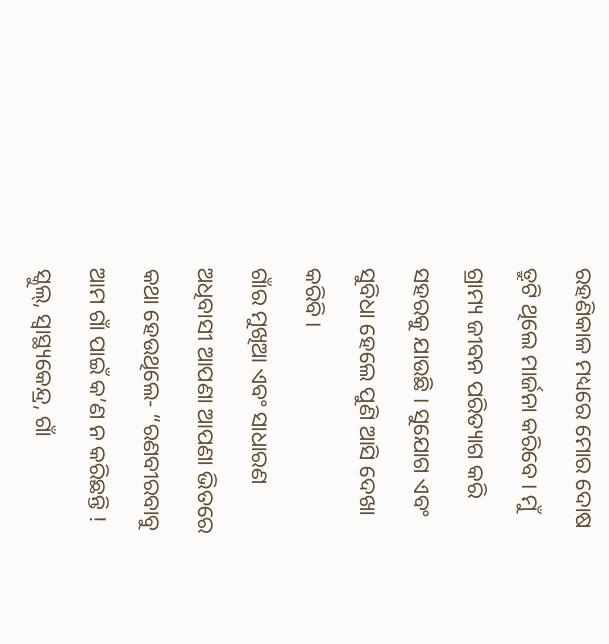ରହଣିକାଳ ମଧ୍ୟରେ ମୋର ଦୋଷ ତ୍ରୁଟି ଥିଲେ ମାର୍ଜନା କରିବେ । ମୁଁ ଗ୍ରାମ୍ୟ ଜୀବନ ପରିତ୍ୟାଗ କରି ସହରକୁ ଯାଉଛି । ସୁଯୋଗ ଏବଂ ସୁବିଧା ହେଲେ ପୁଣି ଆସି ଦେଖା କରିବି ।
ଗାଁର ମୁଖିଆ ଏବଂ ସାଧାରଣ ଅଧିବାସୀ ଆପଣା ଆପଣା ଭିତରେ କଥା ହେଉଥିଲେ- “ରଣବୀରବାବୁ ଆମ ଗାଁ ପାଇଁ କ’ଣ ନ କରିଛନ୍ତି ! ସ୍କୁଲ୍, ସ୍ୱାସ୍ଥ୍ୟକେନ୍ଦ୍ର, ଗାଁ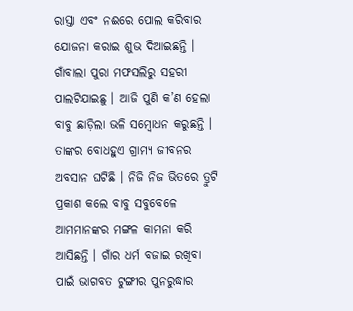ରାସ୍ତା ଏବଂ ନଈରେ ପୋଲ କରିବାର ଯୋଜନା କରାଇ ଶୁଭ ଦିଆଇଛନ୍ତି । ଗାଁବାଲା ପୁରା ମଫସଲିରୁ ସହରୀ ପାଲଟିଯାଇଛୁ । ଆଜି ପୁଣି କ’ଣ ହେଲା ବାବୁ ଛାଡ଼ିଲା ଭଳି ସମ୍ୱୋଧନ କରୁଛନ୍ତି । ତାଙ୍କର ବୋଧହୁଏ ଗ୍ରାମ୍ୟ ଜୀବନର ଅବସାନ ଘଟିଛି । ନିଜି ନିଜ ଭିତରେ ତ୍ରୁଟି ପ୍ରକାଶ କଲେ ବାବୁ ସବୁବେଳେ ଆମମାନଙ୍କର ମଙ୍ଗଳ କାମନା କରି ଆସିଛନ୍ତି । ଗାଁର ଧର୍ମ ବଜାଇ ରଖିବା ପାଇଁ ଭାଗବତ ଟୁଙ୍ଗୀର ପୁନରୁଦ୍ଧାର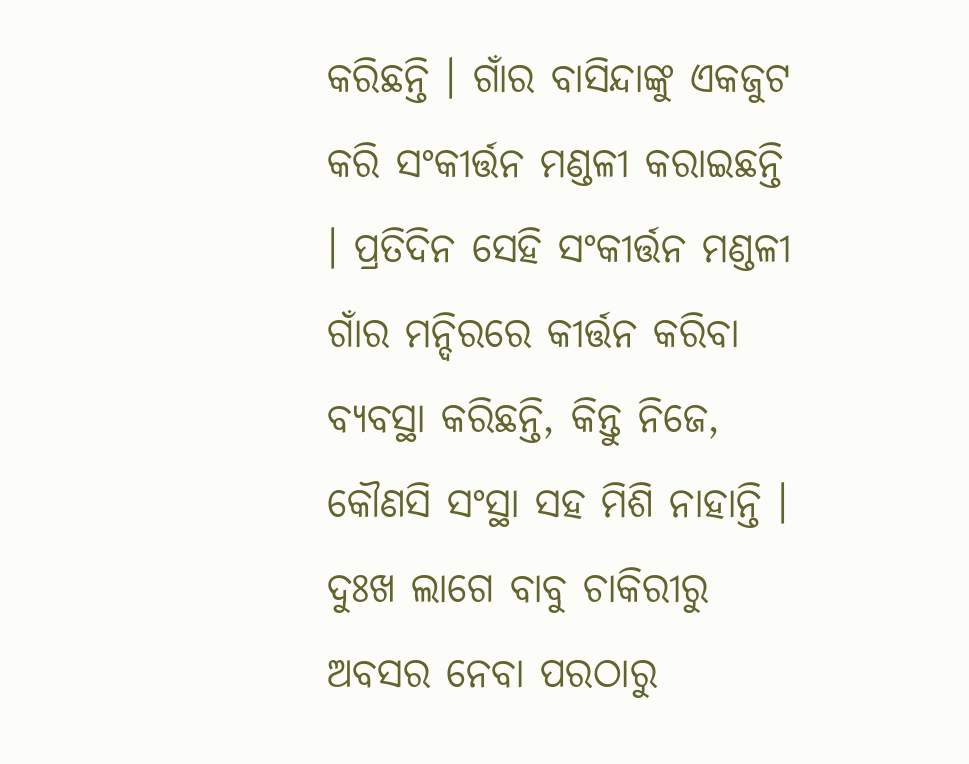କରିଛନ୍ତି । ଗାଁର ବାସିନ୍ଦାଙ୍କୁ ଏକଜୁଟ କରି ସଂକୀର୍ତ୍ତନ ମଣ୍ଡଳୀ କରାଇଛନ୍ତି । ପ୍ରତିଦିନ ସେହି ସଂକୀର୍ତ୍ତନ ମଣ୍ଡଳୀ ଗାଁର ମନ୍ଦିରରେ କୀର୍ତ୍ତନ କରିବା ବ୍ୟବସ୍ଥା କରିଛନ୍ତି, କିନ୍ତୁ ନିଜେ, କୌଣସି ସଂସ୍ଥା ସହ ମିଶି ନାହାନ୍ତି । ଦୁଃଖ ଲାଗେ ବାବୁ ଚାକିରୀରୁ ଅବସର ନେବା ପରଠାରୁ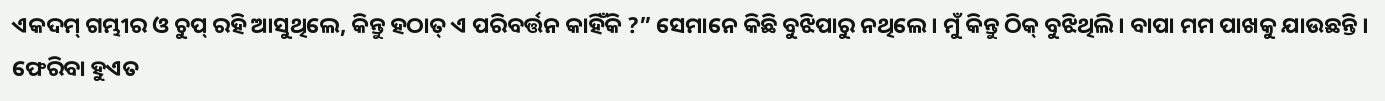ଏକଦମ୍ ଗମ୍ଭୀର ଓ ଚୁପ୍ ରହି ଆସୁଥିଲେ, କିନ୍ତୁ ହଠାତ୍ ଏ ପରିବର୍ତ୍ତନ କାହିଁକି ?” ସେମାନେ କିଛି ବୁଝିପାରୁ ନଥିଲେ । ମୁଁ କିନ୍ତୁ ଠିକ୍ ବୁଝିଥିଲି । ବାପା ମମ ପାଖକୁ ଯାଉଛନ୍ତି । ଫେରିବା ହୁଏତ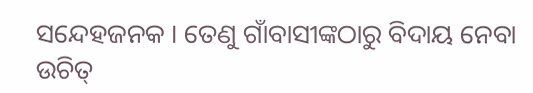ସନ୍ଦେହଜନକ । ତେଣୁ ଗାଁବାସୀଙ୍କଠାରୁ ବିଦାୟ ନେବା ଉଚିତ୍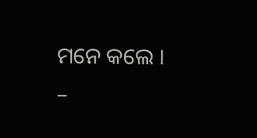ମନେ କଲେ ।
–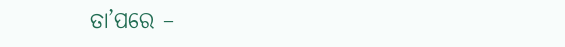ତା’ପରେ –